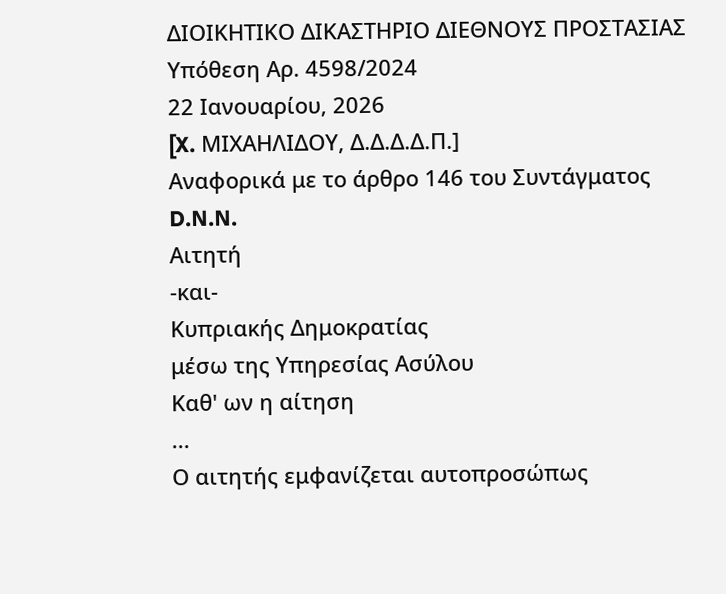ΔΙΟΙΚΗΤΙΚΟ ΔΙΚΑΣΤΗΡΙΟ ΔΙΕΘΝΟΥΣ ΠΡΟΣΤΑΣΙΑΣ
Υπόθεση Αρ. 4598/2024
22 Ιανουαρίου, 2026
[X. ΜΙΧΑΗΛΙΔΟΥ, Δ.Δ.Δ.Δ.Π.]
Αναφορικά με το άρθρο 146 του Συντάγματος
D.N.N.
Αιτητή
-και-
Κυπριακής Δημοκρατίας
μέσω της Υπηρεσίας Ασύλου
Καθ' ων η αίτηση
...
Ο αιτητής εμφανίζεται αυτοπροσώπως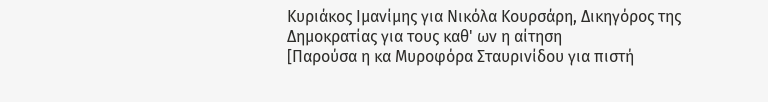Κυριάκος Ιμανίμης για Νικόλα Κουρσάρη, Δικηγόρος της Δημοκρατίας για τους καθ' ων η αίτηση
[Παρούσα η κα Μυροφόρα Σταυρινίδου για πιστή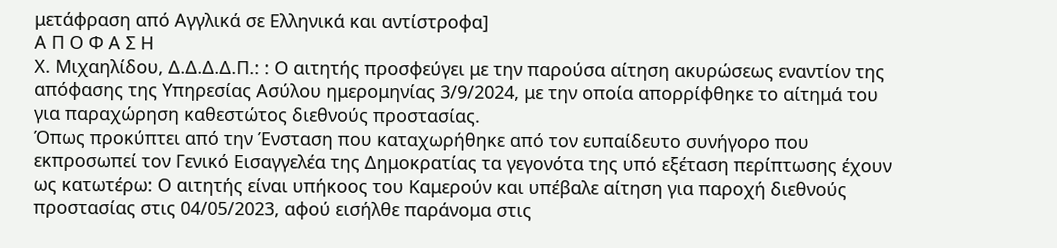μετάφραση από Αγγλικά σε Ελληνικά και αντίστροφα]
Α Π Ο Φ Α Σ Η
Χ. Μιχαηλίδου, Δ.Δ.Δ.Δ.Π.: : Ο αιτητής προσφεύγει με την παρούσα αίτηση ακυρώσεως εναντίον της απόφασης της Υπηρεσίας Ασύλου ημερομηνίας 3/9/2024, με την οποία απορρίφθηκε το αίτημά του για παραχώρηση καθεστώτος διεθνούς προστασίας.
Όπως προκύπτει από την Ένσταση που καταχωρήθηκε από τον ευπαίδευτο συνήγορο που εκπροσωπεί τον Γενικό Εισαγγελέα της Δημοκρατίας τα γεγονότα της υπό εξέταση περίπτωσης έχουν ως κατωτέρω: Ο αιτητής είναι υπήκοος του Καμερούν και υπέβαλε αίτηση για παροχή διεθνούς προστασίας στις 04/05/2023, αφού εισήλθε παράνομα στις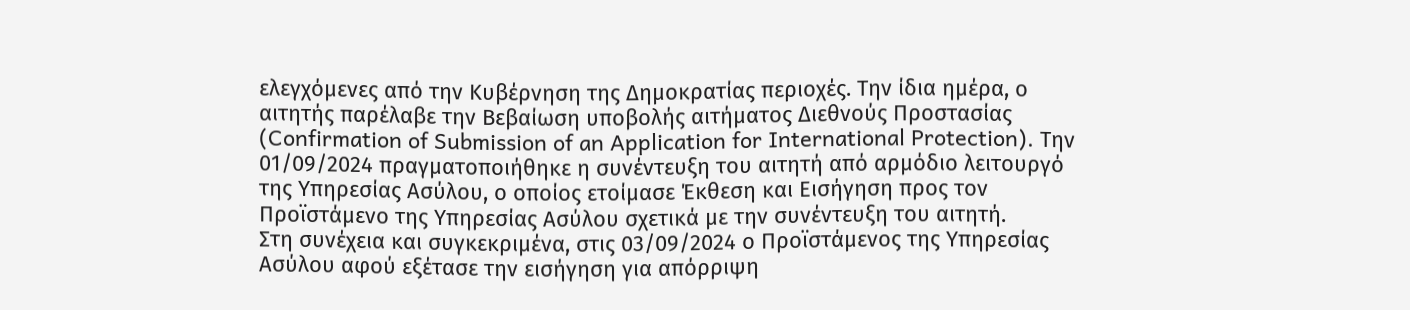ελεγχόμενες από την Κυβέρνηση της Δημοκρατίας περιοχές. Την ίδια ημέρα, ο αιτητής παρέλαβε την Βεβαίωση υποβολής αιτήματος Διεθνούς Προστασίας (Confirmation of Submission of an Application for International Protection). Την 01/09/2024 πραγματοποιήθηκε η συνέντευξη του αιτητή από αρμόδιο λειτουργό της Υπηρεσίας Ασύλου, ο οποίος ετοίμασε Έκθεση και Εισήγηση προς τον Προϊστάμενο της Υπηρεσίας Ασύλου σχετικά με την συνέντευξη του αιτητή.
Στη συνέχεια και συγκεκριμένα, στις 03/09/2024 ο Προϊστάμενος της Υπηρεσίας Ασύλου αφού εξέτασε την εισήγηση για απόρριψη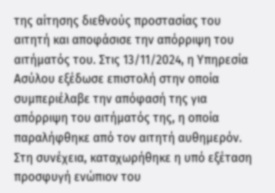της αίτησης διεθνούς προστασίας του αιτητή και αποφάσισε την απόρριψη του αιτήματός του. Στις 13/11/2024, η Υπηρεσία Ασύλου εξέδωσε επιστολή στην οποία συμπεριέλαβε την απόφασή της για απόρριψη του αιτήματός της, η οποία παραλήφθηκε από τον αιτητή αυθημερόν. Στη συνέχεια, καταχωρήθηκε η υπό εξέταση προσφυγή ενώπιον του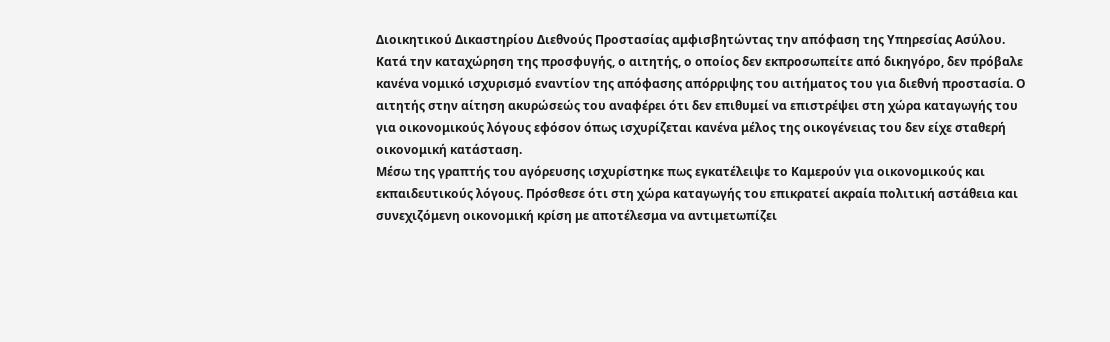Διοικητικού Δικαστηρίου Διεθνούς Προστασίας αμφισβητώντας την απόφαση της Υπηρεσίας Ασύλου.
Κατά την καταχώρηση της προσφυγής, ο αιτητής, ο οποίος δεν εκπροσωπείτε από δικηγόρο, δεν πρόβαλε κανένα νομικό ισχυρισμό εναντίον της απόφασης απόρριψης του αιτήματος του για διεθνή προστασία. Ο αιτητής στην αίτηση ακυρώσεώς του αναφέρει ότι δεν επιθυμεί να επιστρέψει στη χώρα καταγωγής του για οικονομικούς λόγους εφόσον όπως ισχυρίζεται κανένα μέλος της οικογένειας του δεν είχε σταθερή οικονομική κατάσταση.
Μέσω της γραπτής του αγόρευσης ισχυρίστηκε πως εγκατέλειψε το Καμερούν για οικονομικούς και εκπαιδευτικούς λόγους. Πρόσθεσε ότι στη χώρα καταγωγής του επικρατεί ακραία πολιτική αστάθεια και συνεχιζόμενη οικονομική κρίση με αποτέλεσμα να αντιμετωπίζει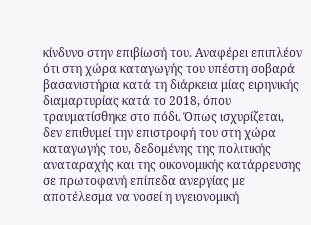κίνδυνο στην επιβίωσή του. Αναφέρει επιπλέον ότι στη χώρα καταγωγής του υπέστη σοβαρά βασανιστήρια κατά τη διάρκεια μίας ειρηνικής διαμαρτυρίας κατά το 2018, όπου τραυματίσθηκε στο πόδι. Όπως ισχυρίζεται, δεν επιθυμεί την επιστροφή του στη χώρα καταγωγής του, δεδομένης της πολιτικής αναταραχής και της οικονομικής κατάρρευσης σε πρωτοφανή επίπεδα ανεργίας με αποτέλεσμα να νοσεί η υγειονομική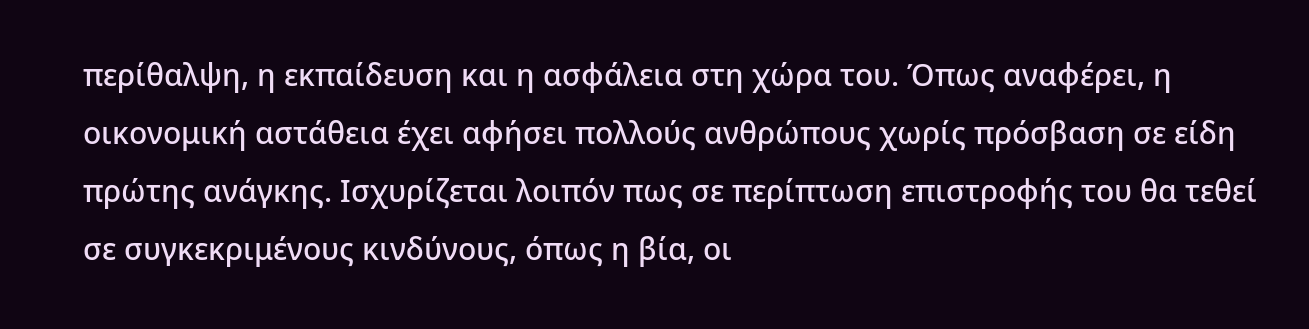περίθαλψη, η εκπαίδευση και η ασφάλεια στη χώρα του. Όπως αναφέρει, η οικονομική αστάθεια έχει αφήσει πολλούς ανθρώπους χωρίς πρόσβαση σε είδη πρώτης ανάγκης. Ισχυρίζεται λοιπόν πως σε περίπτωση επιστροφής του θα τεθεί σε συγκεκριμένους κινδύνους, όπως η βία, οι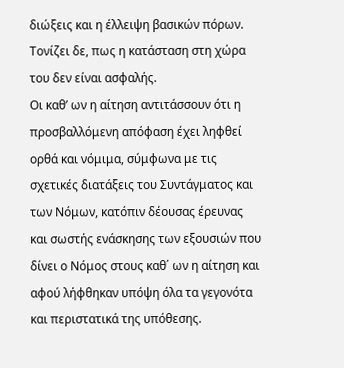διώξεις και η έλλειψη βασικών πόρων. Τονίζει δε, πως η κατάσταση στη χώρα του δεν είναι ασφαλής.
Οι καθ’ ων η αίτηση αντιτάσσουν ότι η προσβαλλόμενη απόφαση έχει ληφθεί ορθά και νόμιμα, σύμφωνα με τις σχετικές διατάξεις του Συντάγματος και των Νόμων, κατόπιν δέουσας έρευνας και σωστής ενάσκησης των εξουσιών που δίνει ο Νόμος στους καθ΄ ων η αίτηση και αφού λήφθηκαν υπόψη όλα τα γεγονότα και περιστατικά της υπόθεσης.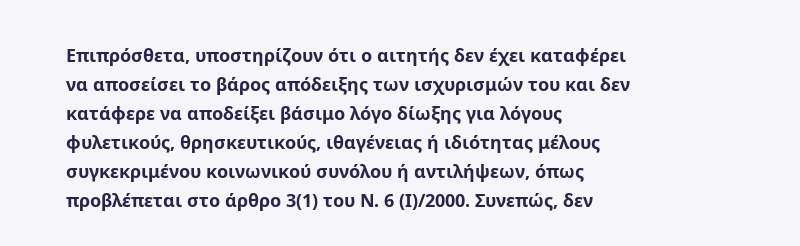Επιπρόσθετα, υποστηρίζουν ότι ο αιτητής δεν έχει καταφέρει να αποσείσει το βάρος απόδειξης των ισχυρισμών του και δεν κατάφερε να αποδείξει βάσιμο λόγο δίωξης για λόγους φυλετικούς, θρησκευτικούς, ιθαγένειας ή ιδιότητας μέλους συγκεκριμένου κοινωνικού συνόλου ή αντιλήψεων, όπως προβλέπεται στο άρθρο 3(1) του Ν. 6 (Ι)/2000. Συνεπώς, δεν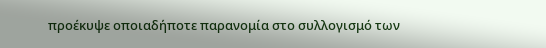προέκυψε οποιαδήποτε παρανομία στο συλλογισμό των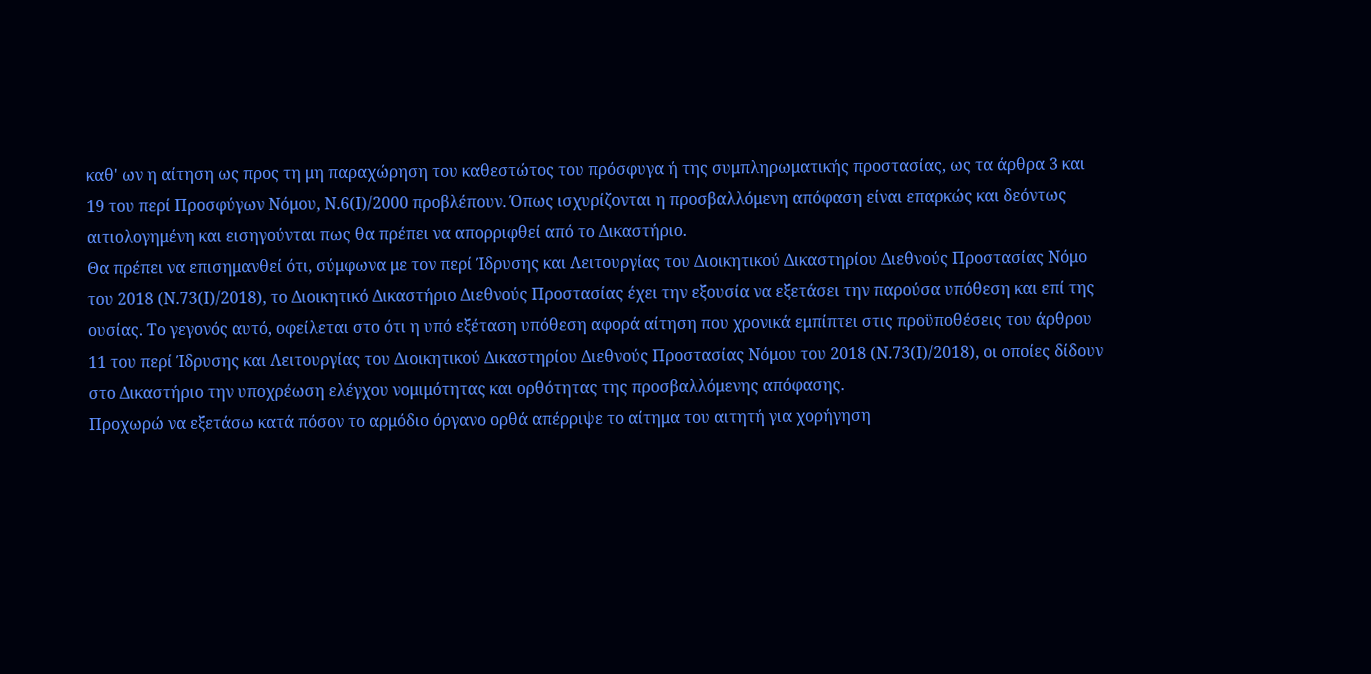καθ' ων η αίτηση ως προς τη μη παραχώρηση του καθεστώτος του πρόσφυγα ή της συμπληρωματικής προστασίας, ως τα άρθρα 3 και 19 του περί Προσφύγων Νόμου, Ν.6(Ι)/2000 προβλέπουν. Όπως ισχυρίζονται η προσβαλλόμενη απόφαση είναι επαρκώς και δεόντως αιτιολογημένη και εισηγούνται πως θα πρέπει να απορριφθεί από το Δικαστήριο.
Θα πρέπει να επισημανθεί ότι, σύμφωνα με τον περί Ίδρυσης και Λειτουργίας του Διοικητικού Δικαστηρίου Διεθνούς Προστασίας Νόμο του 2018 (Ν.73(Ι)/2018), το Διοικητικό Δικαστήριο Διεθνούς Προστασίας έχει την εξουσία να εξετάσει την παρούσα υπόθεση και επί της ουσίας. Το γεγονός αυτό, οφείλεται στο ότι η υπό εξέταση υπόθεση αφορά αίτηση που χρονικά εμπίπτει στις προϋποθέσεις του άρθρου 11 του περί Ίδρυσης και Λειτουργίας του Διοικητικού Δικαστηρίου Διεθνούς Προστασίας Νόμου του 2018 (Ν.73(Ι)/2018), οι οποίες δίδουν στο Δικαστήριο την υποχρέωση ελέγχου νομιμότητας και ορθότητας της προσβαλλόμενης απόφασης.
Προχωρώ να εξετάσω κατά πόσον το αρμόδιο όργανο ορθά απέρριψε το αίτημα του αιτητή για χορήγηση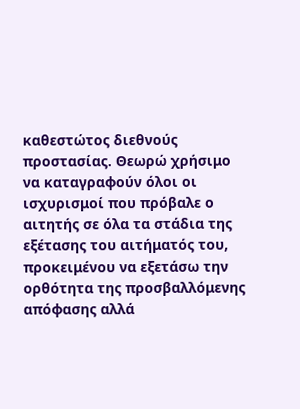καθεστώτος διεθνούς προστασίας. Θεωρώ χρήσιμο να καταγραφούν όλοι οι ισχυρισμοί που πρόβαλε ο αιτητής σε όλα τα στάδια της εξέτασης του αιτήματός του, προκειμένου να εξετάσω την ορθότητα της προσβαλλόμενης απόφασης αλλά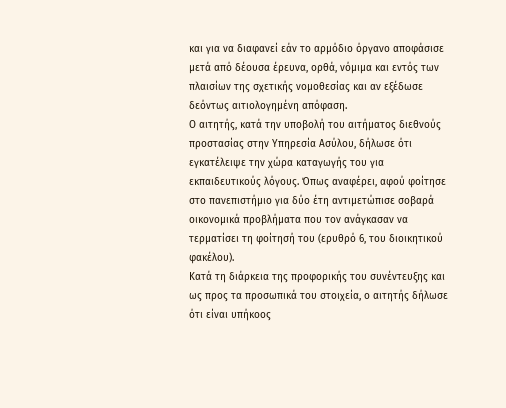και για να διαφανεί εάν το αρμόδιο όργανο αποφάσισε μετά από δέουσα έρευνα, ορθά, νόμιμα και εντός των πλαισίων της σχετικής νομοθεσίας και αν εξέδωσε δεόντως αιτιολογημένη απόφαση.
Ο αιτητής, κατά την υποβολή του αιτήματος διεθνούς προστασίας στην Υπηρεσία Ασύλου, δήλωσε ότι εγκατέλειψε την χώρα καταγωγής του για εκπαιδευτικούς λόγους. Όπως αναφέρει, αφού φοίτησε στο πανεπιστήμιο για δύο έτη αντιμετώπισε σοβαρά οικονομικά προβλήματα που τον ανάγκασαν να τερματίσει τη φοίτησή του (ερυθρό 6, του διοικητικού φακέλου).
Κατά τη διάρκεια της προφορικής του συνέντευξης και ως προς τα προσωπικά του στοιχεία, ο αιτητής δήλωσε ότι είναι υπήκοος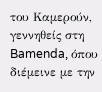του Καμερούν, γεννηθείς στη Bamenda, όπου διέμεινε με την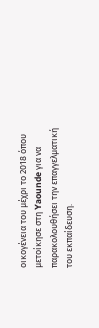οικογένεια του μέχρι το 2018 όπου μετοίκησε στη Yaounde για να παρακολουθήσει την επαγγελματική του εκπαίδευση.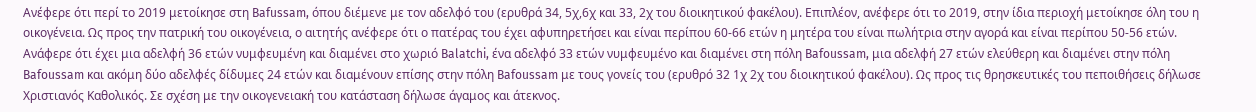Ανέφερε ότι περί το 2019 μετοίκησε στη Bafussam, όπου διέμενε με τον αδελφό του (ερυθρά 34, 5χ,6χ και 33, 2χ του διοικητικού φακέλου). Επιπλέον, ανέφερε ότι το 2019, στην ίδια περιοχή μετοίκησε όλη του η οικογένεια. Ως προς την πατρική του οικογένεια, ο αιτητής ανέφερε ότι ο πατέρας του έχει αφυπηρετήσει και είναι περίπου 60-66 ετών η μητέρα του είναι πωλήτρια στην αγορά και είναι περίπου 50-56 ετών. Ανάφερε ότι έχει μια αδελφή 36 ετών νυμφευμένη και διαμένει στο χωριό Balatchi, ένα αδελφό 33 ετών νυμφευμένο και διαμένει στη πόλη Bafoussam, μια αδελφή 27 ετών ελεύθερη και διαμένει στην πόλη Bafoussam και ακόμη δύο αδελφές δίδυμες 24 ετών και διαμένουν επίσης στην πόλη Bafoussam με τους γονείς του (ερυθρό 32 1χ 2χ του διοικητικού φακέλου). Ως προς τις θρησκευτικές του πεποιθήσεις δήλωσε Χριστιανός Καθολικός. Σε σχέση με την οικογενειακή του κατάσταση δήλωσε άγαμος και άτεκνος.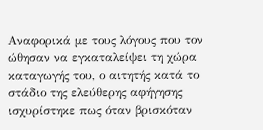Αναφορικά με τους λόγους που τον ώθησαν να εγκαταλείψει τη χώρα καταγωγής του, ο αιτητής κατά το στάδιο της ελεύθερης αφήγησης ισχυρίστηκε πως όταν βρισκόταν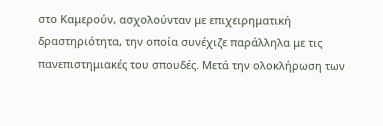στο Καμερούν, ασχολούνταν με επιχειρηματική δραστηριότητα, την οποία συνέχιζε παράλληλα με τις πανεπιστημιακές του σπουδές. Μετά την ολοκλήρωση των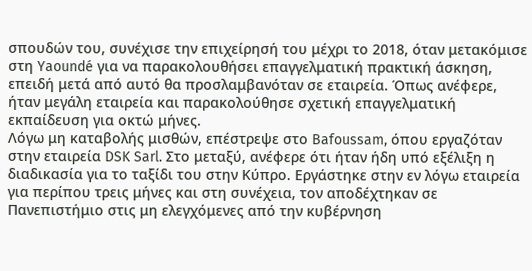σπουδών του, συνέχισε την επιχείρησή του μέχρι το 2018, όταν μετακόμισε στη Yaoundé για να παρακολουθήσει επαγγελματική πρακτική άσκηση, επειδή μετά από αυτό θα προσλαμβανόταν σε εταιρεία. Όπως ανέφερε, ήταν μεγάλη εταιρεία και παρακολούθησε σχετική επαγγελματική εκπαίδευση για οκτώ μήνες.
Λόγω μη καταβολής μισθών, επέστρεψε στο Bafoussam, όπου εργαζόταν στην εταιρεία DSK Sarl. Στο μεταξύ, ανέφερε ότι ήταν ήδη υπό εξέλιξη η διαδικασία για το ταξίδι του στην Κύπρο. Εργάστηκε στην εν λόγω εταιρεία για περίπου τρεις μήνες και στη συνέχεια, τον αποδέχτηκαν σε Πανεπιστήμιο στις μη ελεγχόμενες από την κυβέρνηση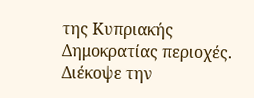της Κυπριακής Δημοκρατίας περιοχές. Διέκοψε την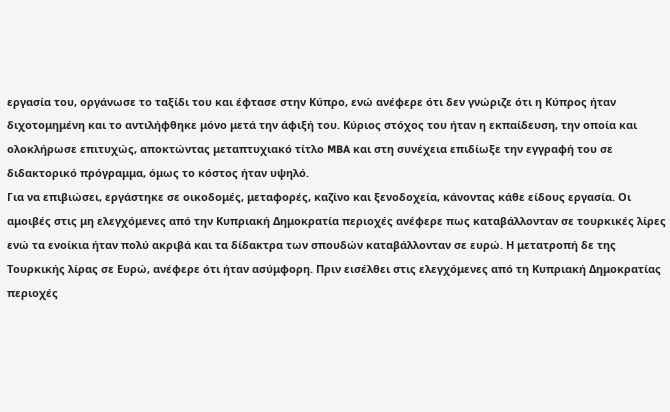εργασία του, οργάνωσε το ταξίδι του και έφτασε στην Κύπρο, ενώ ανέφερε ότι δεν γνώριζε ότι η Κύπρος ήταν διχοτομημένη και το αντιλήφθηκε μόνο μετά την άφιξή του. Κύριος στόχος του ήταν η εκπαίδευση, την οποία και ολοκλήρωσε επιτυχώς, αποκτώντας μεταπτυχιακό τίτλο MBA και στη συνέχεια επιδίωξε την εγγραφή του σε διδακτορικό πρόγραμμα, όμως το κόστος ήταν υψηλό.
Για να επιβιώσει, εργάστηκε σε οικοδομές, μεταφορές, καζίνο και ξενοδοχεία, κάνοντας κάθε είδους εργασία. Οι αμοιβές στις μη ελεγχόμενες από την Κυπριακή Δημοκρατία περιοχές ανέφερε πως καταβάλλονταν σε τουρκικές λίρες ενώ τα ενοίκια ήταν πολύ ακριβά και τα δίδακτρα των σπουδών καταβάλλονταν σε ευρώ. Η μετατροπή δε της Τουρκικής λίρας σε Ευρώ, ανέφερε ότι ήταν ασύμφορη. Πριν εισέλθει στις ελεγχόμενες από τη Κυπριακή Δημοκρατίας περιοχές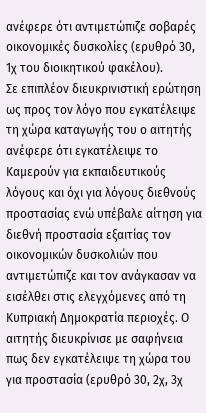ανέφερε ότι αντιμετώπιζε σοβαρές οικονομικές δυσκολίες (ερυθρό 30, 1χ του διοικητικού φακέλου).
Σε επιπλέον διευκρινιστική ερώτηση ως προς τον λόγο που εγκατέλειψε τη χώρα καταγωγής του ο αιτητής ανέφερε ότι εγκατέλειψε το Καμερούν για εκπαιδευτικούς λόγους και όχι για λόγους διεθνούς προστασίας ενώ υπέβαλε αίτηση για διεθνή προστασία εξαιτίας τον οικονομικών δυσκολιών που αντιμετώπιζε και τον ανάγκασαν να εισέλθει στις ελεγχόμενες από τη Κυπριακή Δημοκρατία περιοχές. Ο αιτητής διευκρίνισε με σαφήνεια πως δεν εγκατέλειψε τη χώρα του για προστασία (ερυθρό 30, 2χ, 3χ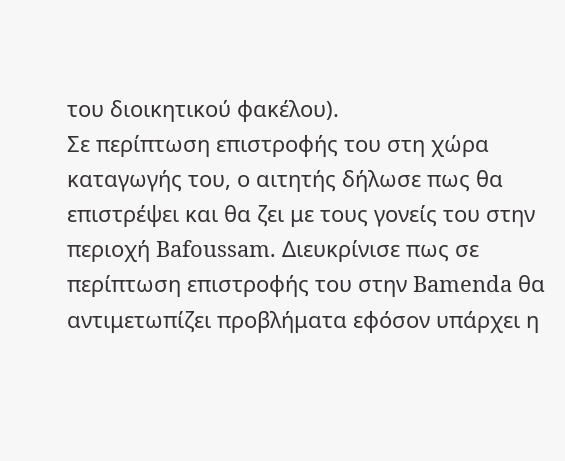του διοικητικού φακέλου).
Σε περίπτωση επιστροφής του στη χώρα καταγωγής του, ο αιτητής δήλωσε πως θα επιστρέψει και θα ζει με τους γονείς του στην περιοχή Bafoussam. Διευκρίνισε πως σε περίπτωση επιστροφής του στην Bamenda θα αντιμετωπίζει προβλήματα εφόσον υπάρχει η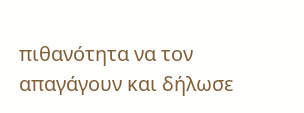πιθανότητα να τον απαγάγουν και δήλωσε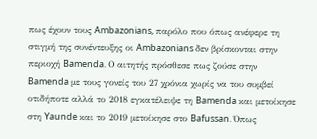πως έχουν τους Ambazonians, παρόλο που όπως ανέφερε τη στιγμή της συνέντευξης οι Ambazonians δεν βρίσκονται στην περιοχή Bamenda. Ο αιτητής πρόσθεσε πως ζούσε στην Bamenda με τους γονείς του 27 χρόνια χωρίς να του συμβεί οτιδήποτε αλλά το 2018 εγκατέλειψε τη Bamenda και μετοίκησε στη Yaunde και το 2019 μετοίκησε στο Bafussan. Όπως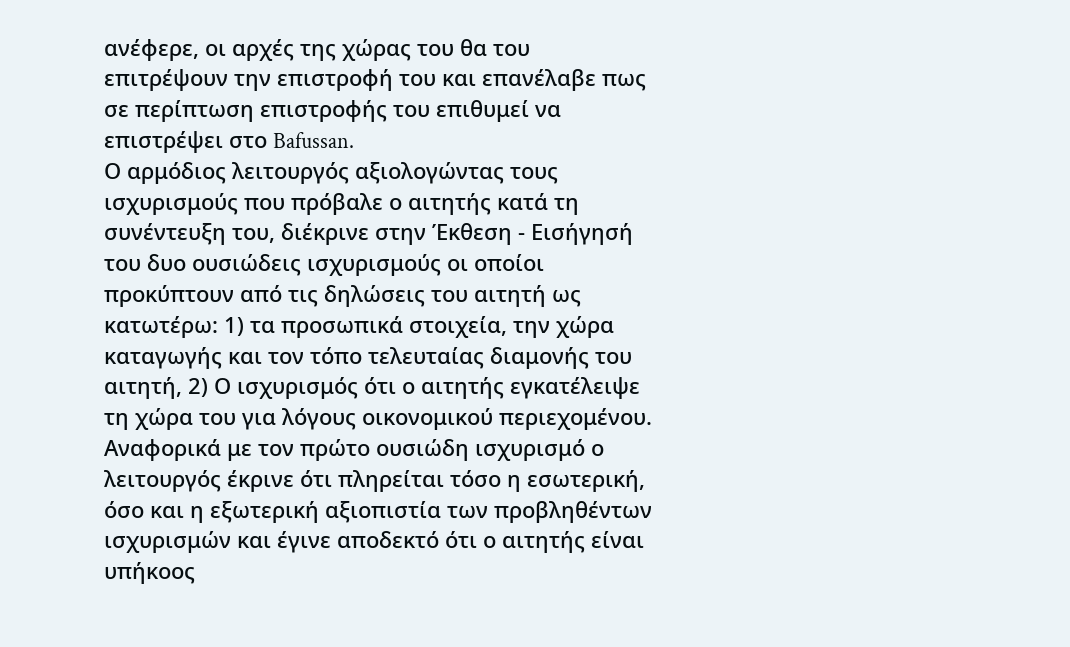ανέφερε, οι αρχές της χώρας του θα του επιτρέψουν την επιστροφή του και επανέλαβε πως σε περίπτωση επιστροφής του επιθυμεί να επιστρέψει στο Bafussan.
Ο αρμόδιος λειτουργός αξιολογώντας τους ισχυρισμούς που πρόβαλε ο αιτητής κατά τη συνέντευξη του, διέκρινε στην Έκθεση - Εισήγησή του δυο ουσιώδεις ισχυρισμούς οι οποίοι προκύπτουν από τις δηλώσεις του αιτητή ως κατωτέρω: 1) τα προσωπικά στοιχεία, την χώρα καταγωγής και τον τόπο τελευταίας διαμονής του αιτητή, 2) Ο ισχυρισμός ότι ο αιτητής εγκατέλειψε τη χώρα του για λόγους οικονομικού περιεχομένου.
Αναφορικά με τον πρώτο ουσιώδη ισχυρισμό ο λειτουργός έκρινε ότι πληρείται τόσο η εσωτερική, όσο και η εξωτερική αξιοπιστία των προβληθέντων ισχυρισμών και έγινε αποδεκτό ότι ο αιτητής είναι υπήκοος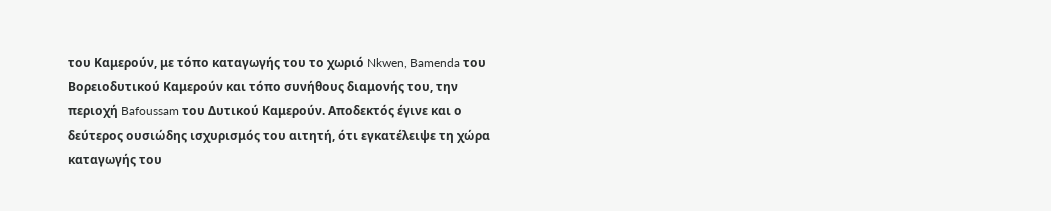του Καμερούν, με τόπο καταγωγής του το χωριό Nkwen, Bamenda του Βορειοδυτικού Καμερούν και τόπο συνήθους διαμονής του, την περιοχή Bafoussam του Δυτικού Καμερούν. Αποδεκτός έγινε και ο δεύτερος ουσιώδης ισχυρισμός του αιτητή, ότι εγκατέλειψε τη χώρα καταγωγής του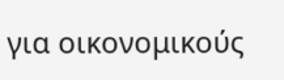για οικονομικούς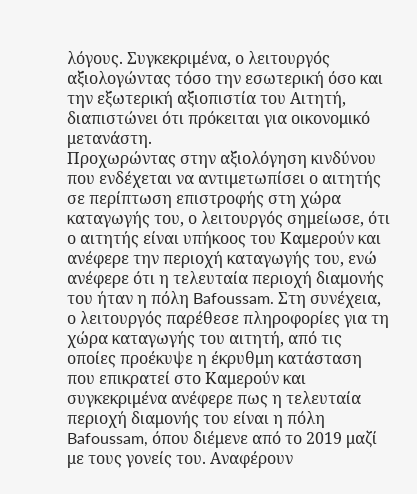λόγους. Συγκεκριμένα, ο λειτουργός αξιολογώντας τόσο την εσωτερική όσο και την εξωτερική αξιοπιστία του Αιτητή, διαπιστώνει ότι πρόκειται για οικονομικό μετανάστη.
Προχωρώντας στην αξιολόγηση κινδύνου που ενδέχεται να αντιμετωπίσει ο αιτητής σε περίπτωση επιστροφής στη χώρα καταγωγής του, ο λειτουργός σημείωσε, ότι ο αιτητής είναι υπήκοος του Καμερούν και ανέφερε την περιοχή καταγωγής του, ενώ ανέφερε ότι η τελευταία περιοχή διαμονής του ήταν η πόλη Bafoussam. Στη συνέχεια, ο λειτουργός παρέθεσε πληροφορίες για τη χώρα καταγωγής του αιτητή, από τις οποίες προέκυψε η έκρυθμη κατάσταση που επικρατεί στο Καμερούν και συγκεκριμένα ανέφερε πως η τελευταία περιοχή διαμονής του είναι η πόλη Bafoussam, όπου διέμενε από το 2019 μαζί με τους γονείς του. Αναφέρουν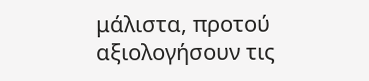μάλιστα, προτού αξιολογήσουν τις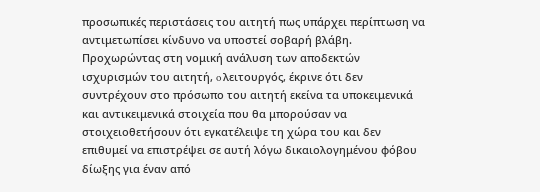προσωπικές περιστάσεις του αιτητή πως υπάρχει περίπτωση να αντιμετωπίσει κίνδυνο να υποστεί σοβαρή βλάβη.
Προχωρώντας στη νομική ανάλυση των αποδεκτών ισχυρισμών του αιτητή, o λειτουργός, έκρινε ότι δεν συντρέχουν στο πρόσωπο του αιτητή εκείνα τα υποκειμενικά και αντικειμενικά στοιχεία που θα μπορούσαν να στοιχειοθετήσουν ότι εγκατέλειψε τη χώρα του και δεν επιθυμεί να επιστρέψει σε αυτή λόγω δικαιολογημένου φόβου δίωξης για έναν από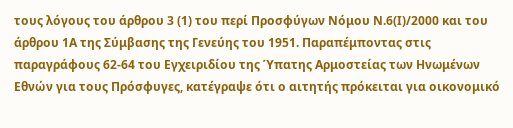τους λόγους του άρθρου 3 (1) του περί Προσφύγων Νόμου Ν.6(Ι)/2000 και του άρθρου 1Α της Σύμβασης της Γενεύης του 1951. Παραπέμποντας στις παραγράφους 62-64 του Εγχειριδίου της Ύπατης Αρμοστείας των Ηνωμένων Εθνών για τους Πρόσφυγες, κατέγραψε ότι ο αιτητής πρόκειται για οικονομικό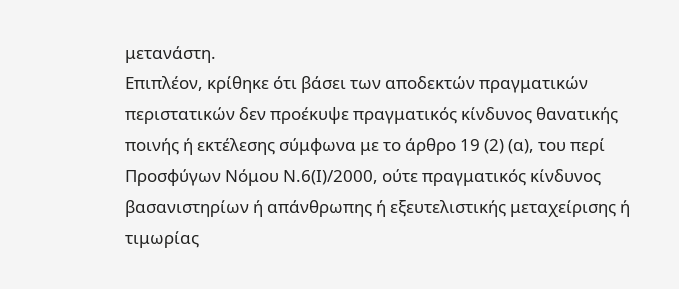μετανάστη.
Επιπλέον, κρίθηκε ότι βάσει των αποδεκτών πραγματικών περιστατικών δεν προέκυψε πραγματικός κίνδυνος θανατικής ποινής ή εκτέλεσης σύμφωνα με το άρθρο 19 (2) (α), του περί Προσφύγων Νόμου Ν.6(Ι)/2000, ούτε πραγματικός κίνδυνος βασανιστηρίων ή απάνθρωπης ή εξευτελιστικής μεταχείρισης ή τιμωρίας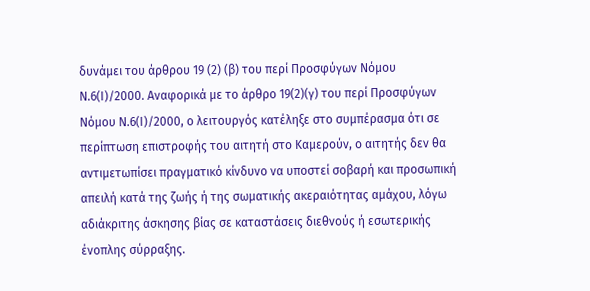δυνάμει του άρθρου 19 (2) (β) του περί Προσφύγων Νόμου Ν.6(Ι)/2000. Αναφορικά με το άρθρο 19(2)(γ) του περί Προσφύγων Νόμου Ν.6(Ι)/2000, ο λειτουργός κατέληξε στο συμπέρασμα ότι σε περίπτωση επιστροφής του αιτητή στο Καμερούν, ο αιτητής δεν θα αντιμετωπίσει πραγματικό κίνδυνο να υποστεί σοβαρή και προσωπική απειλή κατά της ζωής ή της σωματικής ακεραιότητας αμάχου, λόγω αδιάκριτης άσκησης βίας σε καταστάσεις διεθνούς ή εσωτερικής ένοπλης σύρραξης.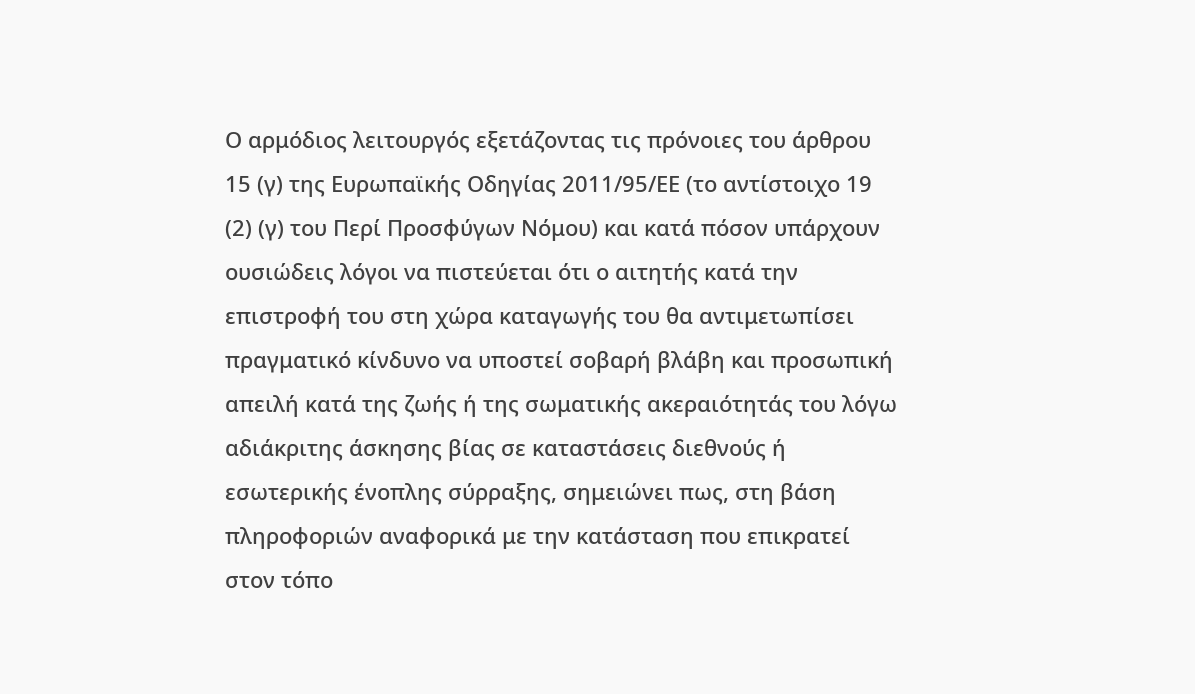Ο αρμόδιος λειτουργός εξετάζοντας τις πρόνοιες του άρθρου 15 (γ) της Ευρωπαϊκής Οδηγίας 2011/95/ΕΕ (το αντίστοιχο 19 (2) (γ) του Περί Προσφύγων Νόμου) και κατά πόσον υπάρχουν ουσιώδεις λόγοι να πιστεύεται ότι ο αιτητής κατά την επιστροφή του στη χώρα καταγωγής του θα αντιμετωπίσει πραγματικό κίνδυνο να υποστεί σοβαρή βλάβη και προσωπική απειλή κατά της ζωής ή της σωματικής ακεραιότητάς του λόγω αδιάκριτης άσκησης βίας σε καταστάσεις διεθνούς ή εσωτερικής ένοπλης σύρραξης, σημειώνει πως, στη βάση πληροφοριών αναφορικά με την κατάσταση που επικρατεί στον τόπο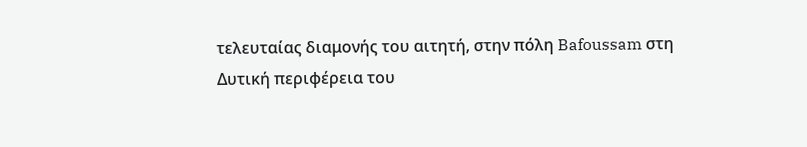τελευταίας διαμονής του αιτητή, στην πόλη Bafoussam στη Δυτική περιφέρεια του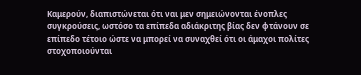Καμερούν, διαπιστώνεται ότι ναι μεν σημειώνονται ένοπλες συγκρούσεις, ωστόσο τα επίπεδα αδιάκριτης βίας δεν φτάνουν σε επίπεδο τέτοιο ώστε να μπορεί να συναχθεί ότι οι άμαχοι πολίτες στοχοποιούνται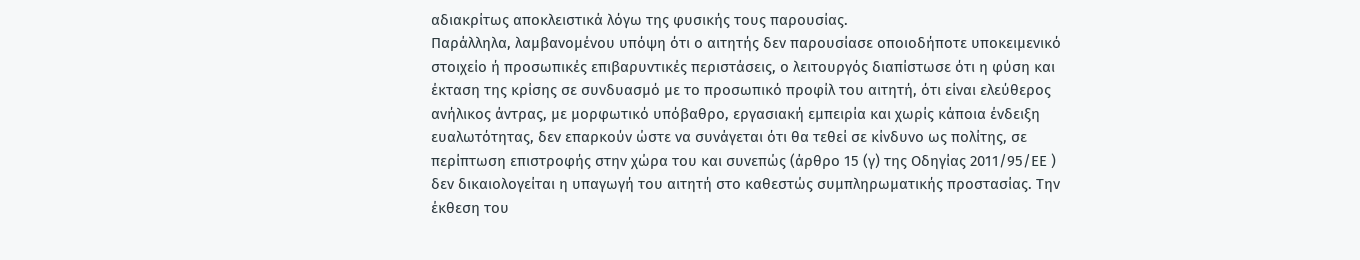αδιακρίτως αποκλειστικά λόγω της φυσικής τους παρουσίας.
Παράλληλα, λαμβανομένου υπόψη ότι ο αιτητής δεν παρουσίασε οποιοδήποτε υποκειμενικό στοιχείο ή προσωπικές επιβαρυντικές περιστάσεις, ο λειτουργός διαπίστωσε ότι η φύση και έκταση της κρίσης σε συνδυασμό με το προσωπικό προφίλ του αιτητή, ότι είναι ελεύθερος ανήλικος άντρας, με μορφωτικό υπόβαθρο, εργασιακή εμπειρία και χωρίς κάποια ένδειξη ευαλωτότητας, δεν επαρκούν ώστε να συνάγεται ότι θα τεθεί σε κίνδυνο ως πολίτης, σε περίπτωση επιστροφής στην χώρα του και συνεπώς (άρθρο 15 (γ) της Οδηγίας 2011/95/ΕΕ ) δεν δικαιολογείται η υπαγωγή του αιτητή στο καθεστώς συμπληρωματικής προστασίας. Την έκθεση του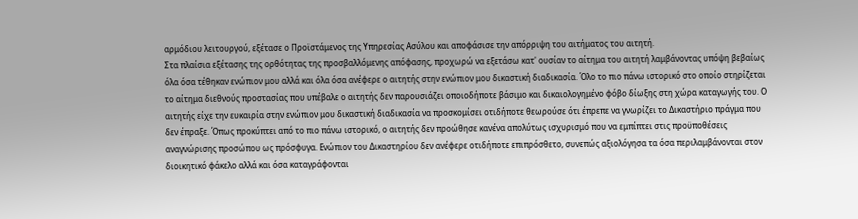αρμόδιου λειτουργού, εξέτασε ο Προϊστάμενος της Υπηρεσίας Ασύλου και αποφάσισε την απόρριψη του αιτήματος του αιτητή.
Στα πλαίσια εξέτασης της ορθότητας της προσβαλλόμενης απόφασης, προχωρώ να εξετάσω κατ' ουσίαν το αίτημα του αιτητή λαμβάνοντας υπόψη βεβαίως όλα όσα τέθηκαν ενώπιον μου αλλά και όλα όσα ανέφερε ο αιτητής στην ενώπιον μου δικαστική διαδικασία. Όλο το πιο πάνω ιστορικό στο οποίο στηρίζεται το αίτημα διεθνούς προστασίας που υπέβαλε ο αιτητής δεν παρουσιάζει οποιοδήποτε βάσιμο και δικαιολογημένο φόβο δίωξης στη χώρα καταγωγής του. Ο αιτητής είχε την ευκαιρία στην ενώπιον μου δικαστική διαδικασία να προσκομίσει οτιδήποτε θεωρούσε ότι έπρεπε να γνωρίζει το Δικαστήριο πράγμα που δεν έπραξε. Όπως προκύπτει από το πιο πάνω ιστορικό, ο αιτητής δεν προώθησε κανένα απολύτως ισχυρισμό που να εμπίπτει στις προϋποθέσεις αναγνώρισης προσώπου ως πρόσφυγα. Ενώπιον του Δικαστηρίου δεν ανέφερε οτιδήποτε επιπρόσθετο, συνεπώς αξιολόγησα τα όσα περιλαμβάνονται στον διοικητικό φάκελο αλλά και όσα καταγράφονται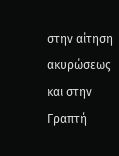στην αίτηση ακυρώσεως και στην Γραπτή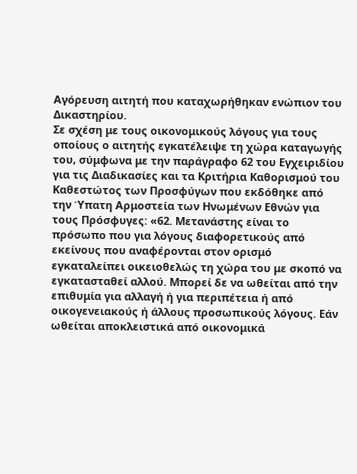Αγόρευση αιτητή που καταχωρήθηκαν ενώπιον του Δικαστηρίου.
Σε σχέση με τους οικονομικούς λόγους για τους οποίους ο αιτητής εγκατέλειψε τη χώρα καταγωγής του, σύμφωνα με την παράγραφο 62 του Εγχειριδίου για τις Διαδικασίες και τα Κριτήρια Καθορισμού του Καθεστώτος των Προσφύγων που εκδόθηκε από την Ύπατη Αρμοστεία των Ηνωμένων Εθνών για τους Πρόσφυγες: «62. Μετανάστης είναι το πρόσωπο που για λόγους διαφορετικούς από εκείνους που αναφέρονται στον ορισμό εγκαταλείπει οικειοθελώς τη χώρα του με σκοπό να εγκατασταθεί αλλού. Μπορεί δε να ωθείται από την επιθυμία για αλλαγή ή για περιπέτεια ή από οικογενειακούς ή άλλους προσωπικούς λόγους. Εάν ωθείται αποκλειστικά από οικονομικά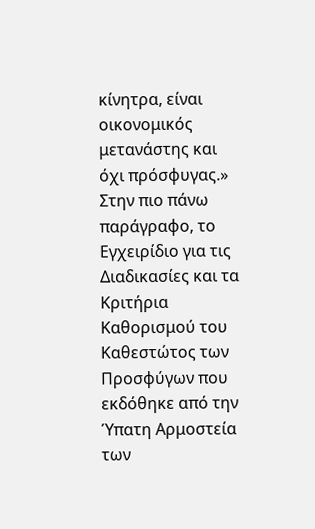κίνητρα, είναι οικονομικός μετανάστης και όχι πρόσφυγας.»
Στην πιο πάνω παράγραφο, το Εγχειρίδιο για τις Διαδικασίες και τα Κριτήρια Καθορισμού του Καθεστώτος των Προσφύγων που εκδόθηκε από την Ύπατη Αρμοστεία των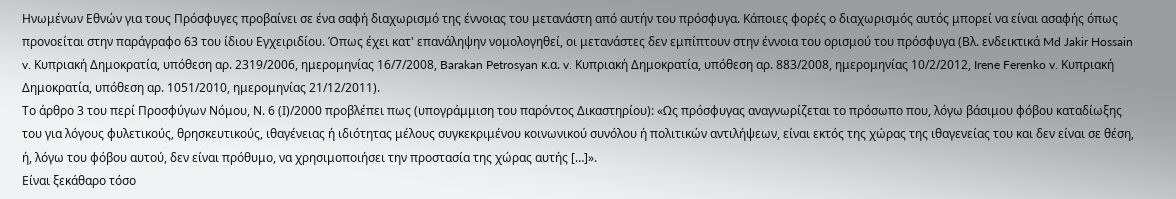Ηνωμένων Εθνών για τους Πρόσφυγες προβαίνει σε ένα σαφή διαχωρισμό της έννοιας του μετανάστη από αυτήν του πρόσφυγα. Κάποιες φορές ο διαχωρισμός αυτός μπορεί να είναι ασαφής όπως προνοείται στην παράγραφο 63 του ίδιου Εγχειριδίου. Όπως έχει κατ' επανάληψην νομολογηθεί, οι μετανάστες δεν εμπίπτουν στην έννοια του ορισμού του πρόσφυγα (Βλ. ενδεικτικά Md Jakir Hossain v. Κυπριακή Δημοκρατία, υπόθεση αρ. 2319/2006, ημερομηνίας 16/7/2008, Barakan Petrosyan κ.α. v. Κυπριακή Δημοκρατία, υπόθεση αρ. 883/2008, ημερομηνίας 10/2/2012, Irene Ferenko v. Κυπριακή Δημοκρατία, υπόθεση αρ. 1051/2010, ημερομηνίας 21/12/2011).
Το άρθρο 3 του περί Προσφύγων Νόμου, Ν. 6 (Ι)/2000 προβλέπει πως (υπογράμμιση του παρόντος Δικαστηρίου): «Ως πρόσφυγας αναγνωρίζεται το πρόσωπο που, λόγω βάσιμου φόβου καταδίωξης του για λόγους φυλετικούς, θρησκευτικούς, ιθαγένειας ή ιδιότητας μέλους συγκεκριμένου κοινωνικού συνόλου ή πολιτικών αντιλήψεων, είναι εκτός της χώρας της ιθαγενείας του και δεν είναι σε θέση, ή, λόγω του φόβου αυτού, δεν είναι πρόθυμο, να χρησιμοποιήσει την προστασία της χώρας αυτής […]».
Είναι ξεκάθαρο τόσο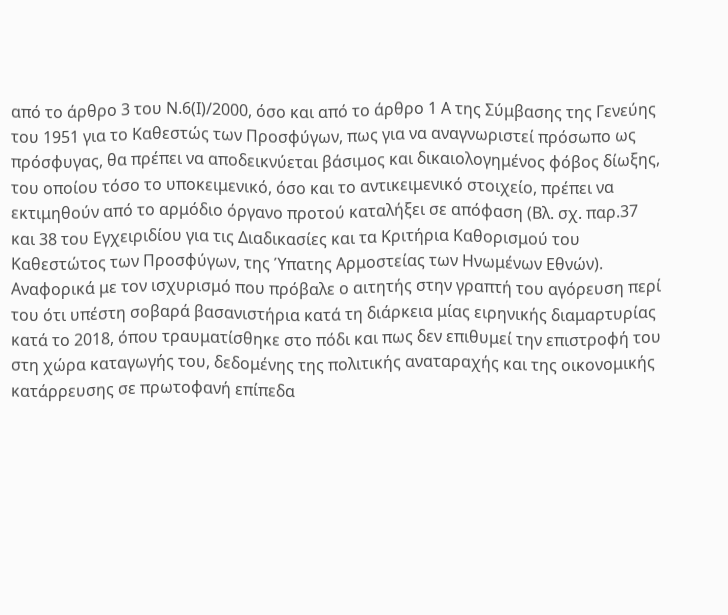από το άρθρο 3 του Ν.6(Ι)/2000, όσο και από το άρθρο 1 Α της Σύμβασης της Γενεύης του 1951 για το Καθεστώς των Προσφύγων, πως για να αναγνωριστεί πρόσωπο ως πρόσφυγας, θα πρέπει να αποδεικνύεται βάσιμος και δικαιολογημένος φόβος δίωξης, του οποίου τόσο το υποκειμενικό, όσο και το αντικειμενικό στοιχείο, πρέπει να εκτιμηθούν από το αρμόδιο όργανο προτού καταλήξει σε απόφαση (Βλ. σχ. παρ.37 και 38 του Εγχειριδίου για τις Διαδικασίες και τα Κριτήρια Καθορισμού του Καθεστώτος των Προσφύγων, της Ύπατης Αρμοστείας των Ηνωμένων Εθνών).
Αναφορικά με τον ισχυρισμό που πρόβαλε ο αιτητής στην γραπτή του αγόρευση περί του ότι υπέστη σοβαρά βασανιστήρια κατά τη διάρκεια μίας ειρηνικής διαμαρτυρίας κατά το 2018, όπου τραυματίσθηκε στο πόδι και πως δεν επιθυμεί την επιστροφή του στη χώρα καταγωγής του, δεδομένης της πολιτικής αναταραχής και της οικονομικής κατάρρευσης σε πρωτοφανή επίπεδα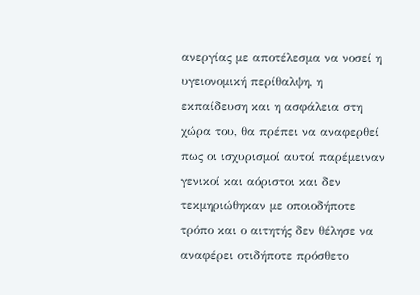ανεργίας με αποτέλεσμα να νοσεί η υγειονομική περίθαλψη, η εκπαίδευση και η ασφάλεια στη χώρα του, θα πρέπει να αναφερθεί πως οι ισχυρισμοί αυτοί παρέμειναν γενικοί και αόριστοι και δεν τεκμηριώθηκαν με οποιοδήποτε τρόπο και ο αιτητής δεν θέλησε να αναφέρει οτιδήποτε πρόσθετο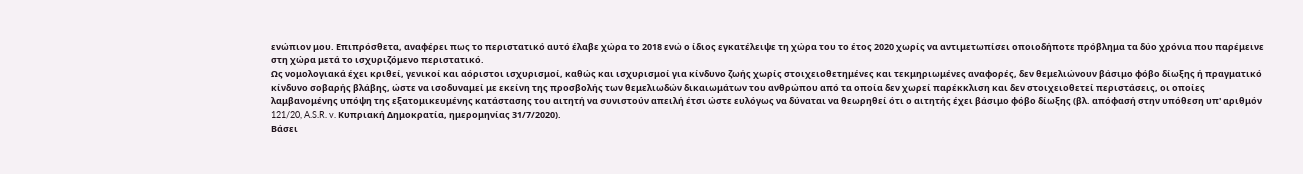ενώπιον μου. Επιπρόσθετα, αναφέρει πως το περιστατικό αυτό έλαβε χώρα το 2018 ενώ ο ίδιος εγκατέλειψε τη χώρα του το έτος 2020 χωρίς να αντιμετωπίσει οποιοδήποτε πρόβλημα τα δύο χρόνια που παρέμεινε στη χώρα μετά το ισχυριζόμενο περιστατικό.
Ως νομολογιακά έχει κριθεί, γενικοί και αόριστοι ισχυρισμοί, καθώς και ισχυρισμοί για κίνδυνο ζωής χωρίς στοιχειοθετημένες και τεκμηριωμένες αναφορές, δεν θεμελιώνουν βάσιμο φόβο δίωξης ή πραγματικό κίνδυνο σοβαρής βλάβης, ώστε να ισοδυναμεί με εκείνη της προσβολής των θεμελιωδών δικαιωμάτων του ανθρώπου από τα οποία δεν χωρεί παρέκκλιση και δεν στοιχειοθετεί περιστάσεις, οι οποίες λαμβανομένης υπόψη της εξατομικευμένης κατάστασης του αιτητή να συνιστούν απειλή έτσι ώστε ευλόγως να δύναται να θεωρηθεί ότι ο αιτητής έχει βάσιμο φόβο δίωξης (βλ. απόφασή στην υπόθεση υπ' αριθμόν 121/20, A.S.R. v. Κυπριακή Δημοκρατία, ημερομηνίας 31/7/2020).
Βάσει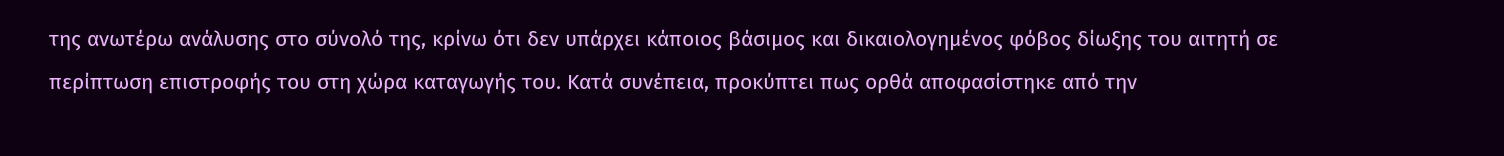της ανωτέρω ανάλυσης στο σύνολό της, κρίνω ότι δεν υπάρχει κάποιος βάσιμος και δικαιολογημένος φόβος δίωξης του αιτητή σε περίπτωση επιστροφής του στη χώρα καταγωγής του. Κατά συνέπεια, προκύπτει πως ορθά αποφασίστηκε από την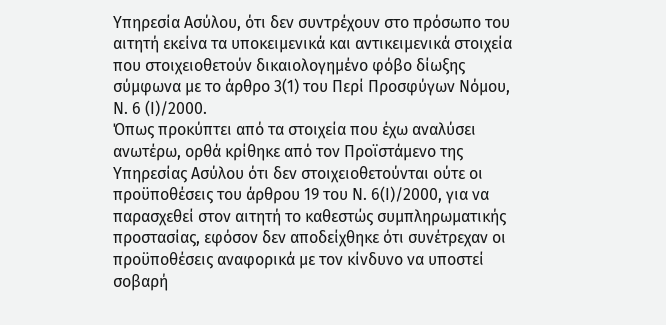Υπηρεσία Ασύλου, ότι δεν συντρέχουν στο πρόσωπο του αιτητή εκείνα τα υποκειμενικά και αντικειμενικά στοιχεία που στοιχειοθετούν δικαιολογημένο φόβο δίωξης σύμφωνα με το άρθρο 3(1) του Περί Προσφύγων Νόμου, Ν. 6 (Ι)/2000.
Όπως προκύπτει από τα στοιχεία που έχω αναλύσει ανωτέρω, ορθά κρίθηκε από τον Προϊστάμενο της Υπηρεσίας Ασύλου ότι δεν στοιχειοθετούνται ούτε οι προϋποθέσεις του άρθρου 19 του Ν. 6(Ι)/2000, για να παρασχεθεί στον αιτητή το καθεστώς συμπληρωματικής προστασίας, εφόσον δεν αποδείχθηκε ότι συνέτρεχαν οι προϋποθέσεις αναφορικά με τον κίνδυνο να υποστεί σοβαρή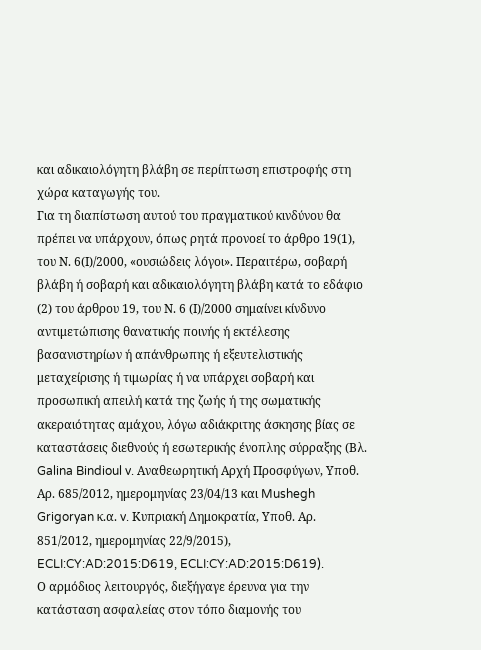και αδικαιολόγητη βλάβη σε περίπτωση επιστροφής στη χώρα καταγωγής του.
Για τη διαπίστωση αυτού του πραγματικού κινδύνου θα πρέπει να υπάρχουν, όπως ρητά προνοεί το άρθρο 19(1), του Ν. 6(Ι)/2000, «ουσιώδεις λόγοι». Περαιτέρω, σοβαρή βλάβη ή σοβαρή και αδικαιολόγητη βλάβη κατά το εδάφιο (2) του άρθρου 19, του Ν. 6 (Ι)/2000 σημαίνει κίνδυνο αντιμετώπισης θανατικής ποινής ή εκτέλεσης βασανιστηρίων ή απάνθρωπης ή εξευτελιστικής μεταχείρισης ή τιμωρίας ή να υπάρχει σοβαρή και προσωπική απειλή κατά της ζωής ή της σωματικής ακεραιότητας αμάχου, λόγω αδιάκριτης άσκησης βίας σε καταστάσεις διεθνούς ή εσωτερικής ένοπλης σύρραξης (Βλ. Galina Bindioul v. Αναθεωρητική Αρχή Προσφύγων, Υποθ. Αρ. 685/2012, ημερομηνίας 23/04/13 και Mushegh Grigoryan κ.α. v. Κυπριακή Δημοκρατία, Υποθ. Αρ. 851/2012, ημερομηνίας 22/9/2015), ECLI:CY:AD:2015:D619, ECLI:CY:AD:2015:D619).
Ο αρμόδιος λειτουργός, διεξήγαγε έρευνα για την κατάσταση ασφαλείας στον τόπο διαμονής του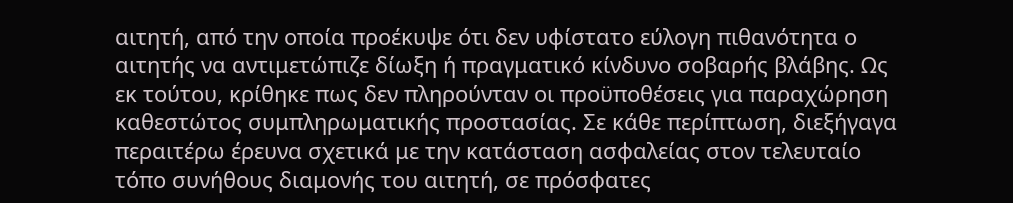αιτητή, από την οποία προέκυψε ότι δεν υφίστατο εύλογη πιθανότητα ο αιτητής να αντιμετώπιζε δίωξη ή πραγματικό κίνδυνο σοβαρής βλάβης. Ως εκ τούτου, κρίθηκε πως δεν πληρούνταν οι προϋποθέσεις για παραχώρηση καθεστώτος συμπληρωματικής προστασίας. Σε κάθε περίπτωση, διεξήγαγα περαιτέρω έρευνα σχετικά με την κατάσταση ασφαλείας στον τελευταίο τόπο συνήθους διαμονής του αιτητή, σε πρόσφατες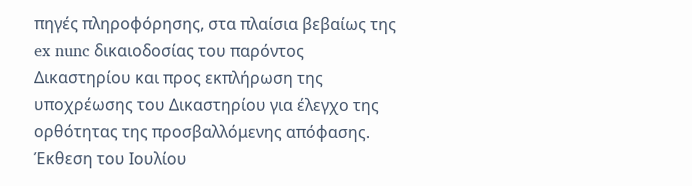πηγές πληροφόρησης, στα πλαίσια βεβαίως της ex nunc δικαιοδοσίας του παρόντος Δικαστηρίου και προς εκπλήρωση της υποχρέωσης του Δικαστηρίου για έλεγχο της ορθότητας της προσβαλλόμενης απόφασης.
Έκθεση του Ιουλίου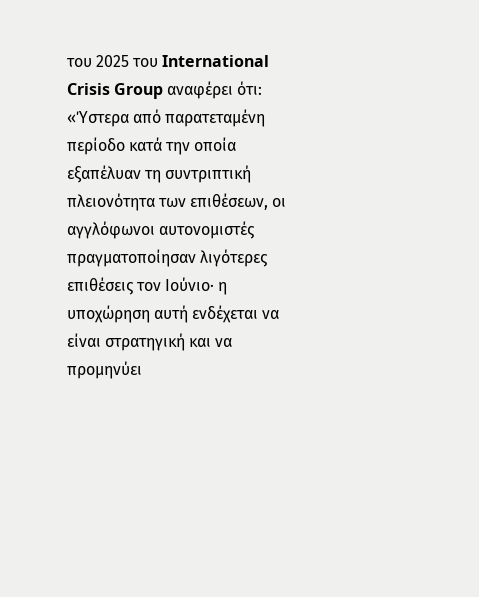του 2025 του International Crisis Group αναφέρει ότι:
«Ύστερα από παρατεταμένη περίοδο κατά την οποία εξαπέλυαν τη συντριπτική πλειονότητα των επιθέσεων, οι αγγλόφωνοι αυτονομιστές πραγματοποίησαν λιγότερες επιθέσεις τον Ιούνιο· η υποχώρηση αυτή ενδέχεται να είναι στρατηγική και να προμηνύει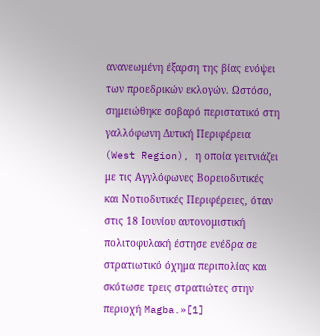ανανεωμένη έξαρση της βίας ενόψει των προεδρικών εκλογών. Ωστόσο, σημειώθηκε σοβαρό περιστατικό στη γαλλόφωνη Δυτική Περιφέρεια (West Region), η οποία γειτνιάζει με τις Αγγλόφωνες Βορειοδυτικές και Νοτιοδυτικές Περιφέρειες, όταν στις 18 Ιουνίου αυτονομιστική πολιτοφυλακή έστησε ενέδρα σε στρατιωτικό όχημα περιπολίας και σκότωσε τρεις στρατιώτες στην περιοχή Magba.»[1]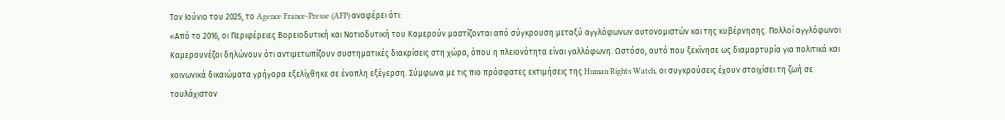Τον Ιούνιο του 2025, το Agence France-Presse (AFP) αναφέρει ότι:
«Από το 2016, οι Περιφέρειες Βορειοδυτική και Νοτιοδυτική του Καμερούν μαστίζονται από σύγκρουση μεταξύ αγγλόφωνων αυτονομιστών και της κυβέρνησης. Πολλοί αγγλόφωνοι Καμερουνέζοι δηλώνουν ότι αντιμετωπίζουν συστηματικές διακρίσεις στη χώρα, όπου η πλειονότητα είναι γαλλόφωνη. Ωστόσο, αυτό που ξεκίνησε ως διαμαρτυρία για πολιτικά και κοινωνικά δικαιώματα γρήγορα εξελίχθηκε σε ένοπλη εξέγερση. Σύμφωνα με τις πιο πρόσφατες εκτιμήσεις της Human Rights Watch, οι συγκρούσεις έχουν στοιχίσει τη ζωή σε τουλάχιστον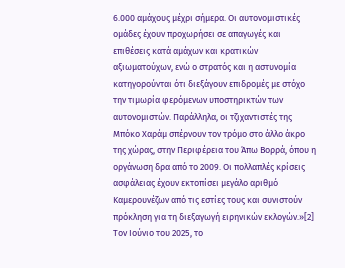6.000 αμάχους μέχρι σήμερα. Οι αυτονομιστικές ομάδες έχουν προχωρήσει σε απαγωγές και επιθέσεις κατά αμάχων και κρατικών αξιωματούχων, ενώ ο στρατός και η αστυνομία κατηγορούνται ότι διεξάγουν επιδρομές με στόχο την τιμωρία φερόμενων υποστηρικτών των αυτονομιστών. Παράλληλα, οι τζιχαντιστές της Μπόκο Χαράμ σπέρνουν τον τρόμο στο άλλο άκρο της χώρας, στην Περιφέρεια του Άπω Βορρά, όπου η οργάνωση δρα από το 2009. Οι πολλαπλές κρίσεις ασφάλειας έχουν εκτοπίσει μεγάλο αριθμό Καμερουνέζων από τις εστίες τους και συνιστούν πρόκληση για τη διεξαγωγή ειρηνικών εκλογών.»[2] Τον Ιούνιο του 2025, το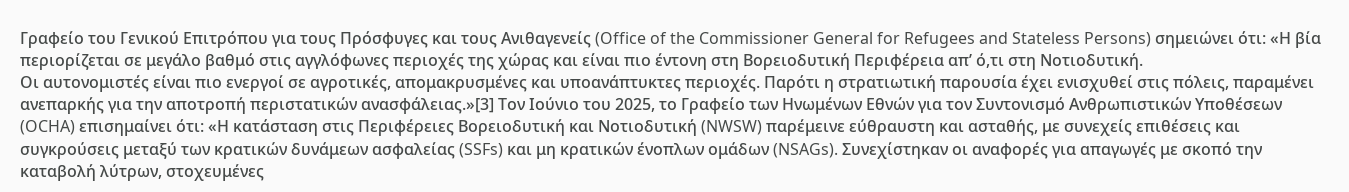Γραφείο του Γενικού Επιτρόπου για τους Πρόσφυγες και τους Ανιθαγενείς (Office of the Commissioner General for Refugees and Stateless Persons) σημειώνει ότι: «Η βία περιορίζεται σε μεγάλο βαθμό στις αγγλόφωνες περιοχές της χώρας και είναι πιο έντονη στη Βορειοδυτική Περιφέρεια απ’ ό,τι στη Νοτιοδυτική.
Οι αυτονομιστές είναι πιο ενεργοί σε αγροτικές, απομακρυσμένες και υποανάπτυκτες περιοχές. Παρότι η στρατιωτική παρουσία έχει ενισχυθεί στις πόλεις, παραμένει ανεπαρκής για την αποτροπή περιστατικών ανασφάλειας.»[3] Τον Ιούνιο του 2025, το Γραφείο των Ηνωμένων Εθνών για τον Συντονισμό Ανθρωπιστικών Υποθέσεων (OCHA) επισημαίνει ότι: «Η κατάσταση στις Περιφέρειες Βορειοδυτική και Νοτιοδυτική (NWSW) παρέμεινε εύθραυστη και ασταθής, με συνεχείς επιθέσεις και συγκρούσεις μεταξύ των κρατικών δυνάμεων ασφαλείας (SSFs) και μη κρατικών ένοπλων ομάδων (NSAGs). Συνεχίστηκαν οι αναφορές για απαγωγές με σκοπό την καταβολή λύτρων, στοχευμένες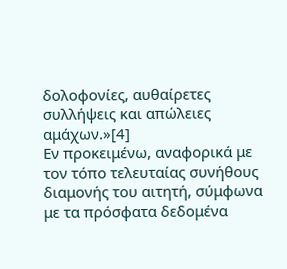δολοφονίες, αυθαίρετες συλλήψεις και απώλειες αμάχων.»[4]
Εν προκειμένω, αναφορικά με τον τόπο τελευταίας συνήθους διαμονής του αιτητή, σύμφωνα με τα πρόσφατα δεδομένα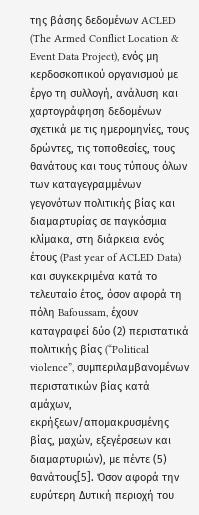της βάσης δεδομένων ACLED (The Armed Conflict Location & Event Data Project), ενός μη κερδοσκοπικού οργανισμού με έργο τη συλλογή, ανάλυση και χαρτογράφηση δεδομένων σχετικά με τις ημερομηνίες, τους δρώντες, τις τοποθεσίες, τους θανάτους και τους τύπους όλων των καταγεγραμμένων γεγονότων πολιτικής βίας και διαμαρτυρίας σε παγκόσμια κλίμακα, στη διάρκεια ενός έτους (Past year of ACLED Data) και συγκεκριμένα κατά το τελευταίο έτος, όσον αφορά τη πόλη Bafoussam, έχουν καταγραφεί δύο (2) περιστατικά πολιτικής βίας (“Political violence”, συμπεριλαμβανομένων περιστατικών βίας κατά αμάχων, εκρήξεων/απομακρυσμένης βίας, μαχών, εξεγέρσεων και διαμαρτυριών), με πέντε (5) θανάτους[5]. Όσον αφορά την ευρύτερη Δυτική περιοχή του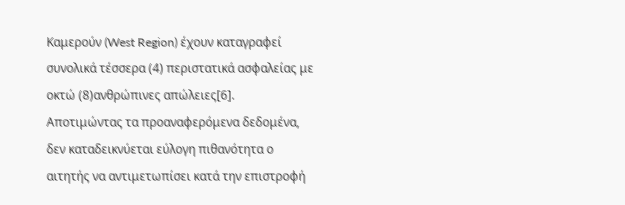Καμερούν (West Region) έχουν καταγραφεί συνολικά τέσσερα (4) περιστατικά ασφαλείας με οκτώ (8)ανθρώπινες απώλειες[6].
Αποτιμώντας τα προαναφερόμενα δεδομένα, δεν καταδεικνύεται εύλογη πιθανότητα ο αιτητής να αντιμετωπίσει κατά την επιστροφή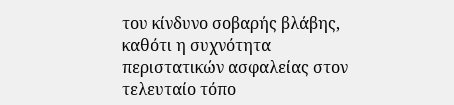του κίνδυνο σοβαρής βλάβης, καθότι η συχνότητα περιστατικών ασφαλείας στον τελευταίο τόπο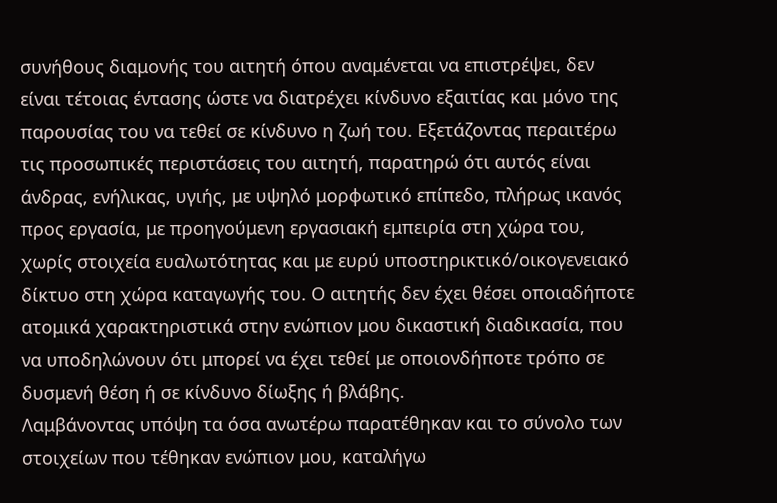συνήθους διαμονής του αιτητή όπου αναμένεται να επιστρέψει, δεν είναι τέτοιας έντασης ώστε να διατρέχει κίνδυνο εξαιτίας και μόνο της παρουσίας του να τεθεί σε κίνδυνο η ζωή του. Εξετάζοντας περαιτέρω τις προσωπικές περιστάσεις του αιτητή, παρατηρώ ότι αυτός είναι άνδρας, ενήλικας, υγιής, με υψηλό μορφωτικό επίπεδο, πλήρως ικανός προς εργασία, με προηγούμενη εργασιακή εμπειρία στη χώρα του, χωρίς στοιχεία ευαλωτότητας και με ευρύ υποστηρικτικό/οικογενειακό δίκτυο στη χώρα καταγωγής του. Ο αιτητής δεν έχει θέσει οποιαδήποτε ατομικά χαρακτηριστικά στην ενώπιον μου δικαστική διαδικασία, που να υποδηλώνουν ότι μπορεί να έχει τεθεί με οποιονδήποτε τρόπο σε δυσμενή θέση ή σε κίνδυνο δίωξης ή βλάβης.
Λαμβάνοντας υπόψη τα όσα ανωτέρω παρατέθηκαν και το σύνολο των στοιχείων που τέθηκαν ενώπιον μου, καταλήγω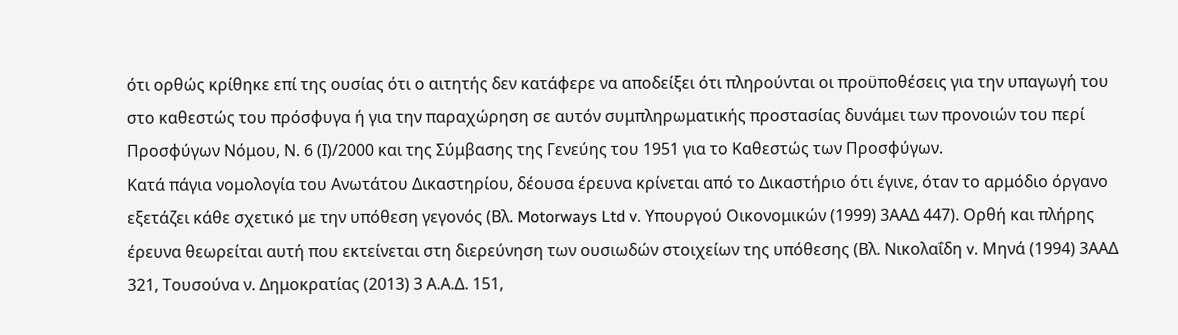ότι ορθώς κρίθηκε επί της ουσίας ότι ο αιτητής δεν κατάφερε να αποδείξει ότι πληρούνται οι προϋποθέσεις για την υπαγωγή του στο καθεστώς του πρόσφυγα ή για την παραχώρηση σε αυτόν συμπληρωματικής προστασίας δυνάμει των προνοιών του περί Προσφύγων Νόμου, Ν. 6 (Ι)/2000 και της Σύμβασης της Γενεύης του 1951 για το Καθεστώς των Προσφύγων.
Κατά πάγια νομολογία του Ανωτάτου Δικαστηρίου, δέουσα έρευνα κρίνεται από το Δικαστήριο ότι έγινε, όταν το αρμόδιο όργανο εξετάζει κάθε σχετικό με την υπόθεση γεγονός (Βλ. Motorways Ltd v. Υπουργού Οικονομικών (1999) 3ΑΑΔ 447). Ορθή και πλήρης έρευνα θεωρείται αυτή που εκτείνεται στη διερεύνηση των ουσιωδών στοιχείων της υπόθεσης (Βλ. Νικολαΐδη v. Μηνά (1994) 3ΑΑΔ 321, Τουσούνα ν. Δημοκρατίας (2013) 3 Α.Α.Δ. 151,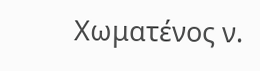Χωματένος ν.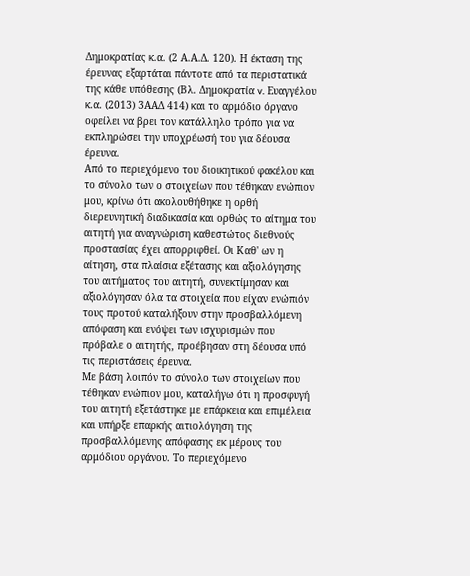Δημοκρατίας κ.α. (2 Α.Α.Δ. 120). Η έκταση της έρευνας εξαρτάται πάντοτε από τα περιστατικά της κάθε υπόθεσης (Βλ. Δημοκρατία v. Ευαγγέλου κ.α. (2013) 3ΑΑΔ 414) και το αρμόδιο όργανο οφείλει να βρει τον κατάλληλο τρόπο για να εκπληρώσει την υποχρέωσή του για δέουσα έρευνα.
Από το περιεχόμενο του διοικητικού φακέλου και το σύνολο των ο στοιχείων που τέθηκαν ενώπιον μου, κρίνω ότι ακολουθήθηκε η ορθή διερευνητική διαδικασία και ορθώς το αίτημα του αιτητή για αναγνώριση καθεστώτος διεθνούς προστασίας έχει απορριφθεί. Οι Καθ' ων η αίτηση, στα πλαίσια εξέτασης και αξιολόγησης του αιτήματος του αιτητή, συνεκτίμησαν και αξιολόγησαν όλα τα στοιχεία που είχαν ενώπιόν τους προτού καταλήξουν στην προσβαλλόμενη απόφαση και ενόψει των ισχυρισμών που πρόβαλε ο αιτητής, προέβησαν στη δέουσα υπό τις περιστάσεις έρευνα.
Με βάση λοιπόν το σύνολο των στοιχείων που τέθηκαν ενώπιον μου, καταλήγω ότι η προσφυγή του αιτητή εξετάστηκε με επάρκεια και επιμέλεια και υπήρξε επαρκής αιτιολόγηση της προσβαλλόμενης απόφασης εκ μέρους του αρμόδιου οργάνου. Το περιεχόμενο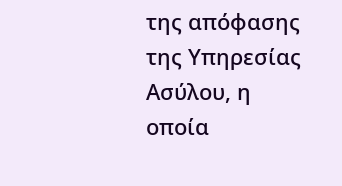της απόφασης της Υπηρεσίας Ασύλου, η οποία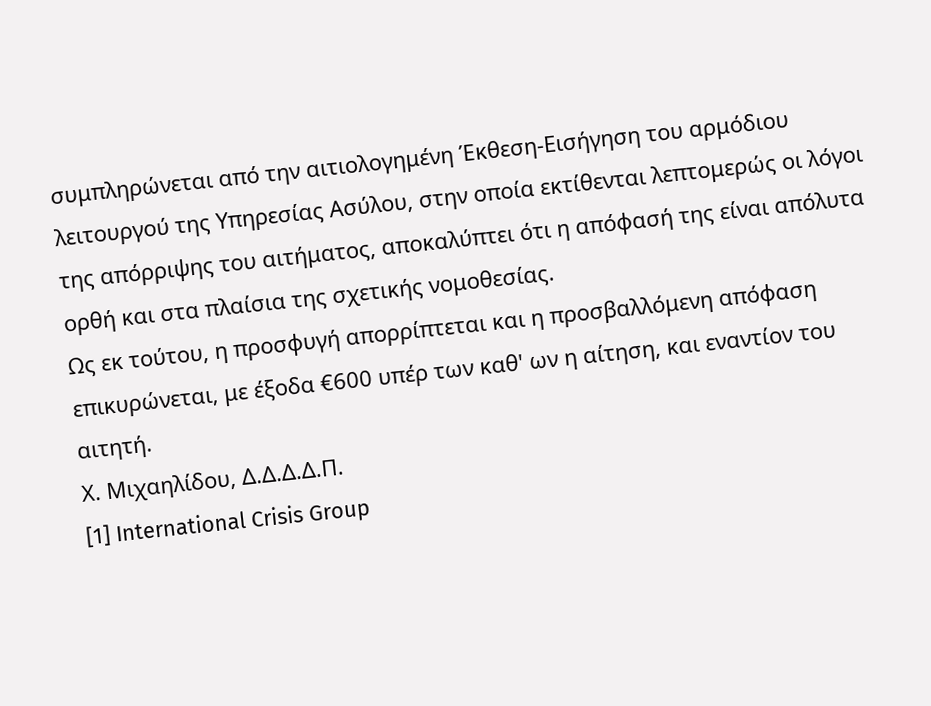συμπληρώνεται από την αιτιολογημένη Έκθεση-Εισήγηση του αρμόδιου λειτουργού της Υπηρεσίας Ασύλου, στην οποία εκτίθενται λεπτομερώς οι λόγοι της απόρριψης του αιτήματος, αποκαλύπτει ότι η απόφασή της είναι απόλυτα ορθή και στα πλαίσια της σχετικής νομοθεσίας.
Ως εκ τούτου, η προσφυγή απορρίπτεται και η προσβαλλόμενη απόφαση επικυρώνεται, με έξοδα €600 υπέρ των καθ' ων η αίτηση, και εναντίον του αιτητή.
Χ. Μιχαηλίδου, Δ.Δ.Δ.Δ.Π.
[1] International Crisis Group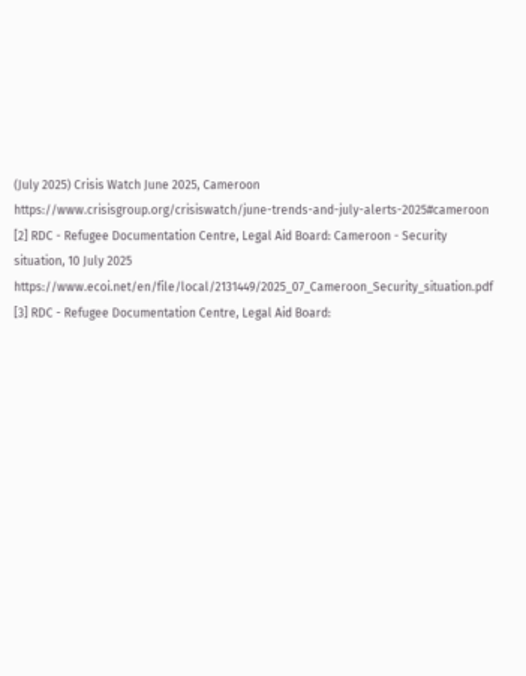(July 2025) Crisis Watch June 2025, Cameroon https://www.crisisgroup.org/crisiswatch/june-trends-and-july-alerts-2025#cameroon
[2] RDC - Refugee Documentation Centre, Legal Aid Board: Cameroon - Security situation, 10 July 2025
https://www.ecoi.net/en/file/local/2131449/2025_07_Cameroon_Security_situation.pdf
[3] RDC - Refugee Documentation Centre, Legal Aid Board: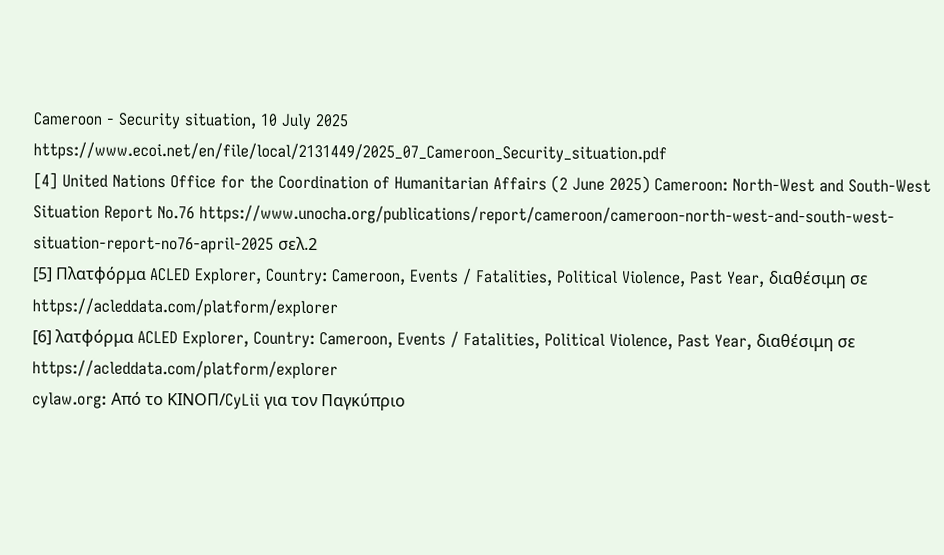Cameroon - Security situation, 10 July 2025
https://www.ecoi.net/en/file/local/2131449/2025_07_Cameroon_Security_situation.pdf
[4] United Nations Office for the Coordination of Humanitarian Affairs (2 June 2025) Cameroon: North-West and South-West Situation Report No.76 https://www.unocha.org/publications/report/cameroon/cameroon-north-west-and-south-west-situation-report-no76-april-2025 σελ.2
[5] Πλατφόρμα ACLED Explorer, Country: Cameroon, Events / Fatalities, Political Violence, Past Year, διαθέσιμη σε https://acleddata.com/platform/explorer
[6] λατφόρμα ACLED Explorer, Country: Cameroon, Events / Fatalities, Political Violence, Past Year, διαθέσιμη σε https://acleddata.com/platform/explorer
cylaw.org: Από το ΚΙΝOΠ/CyLii για τον Παγκύπριο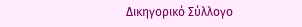Δικηγορικό Σύλλογο